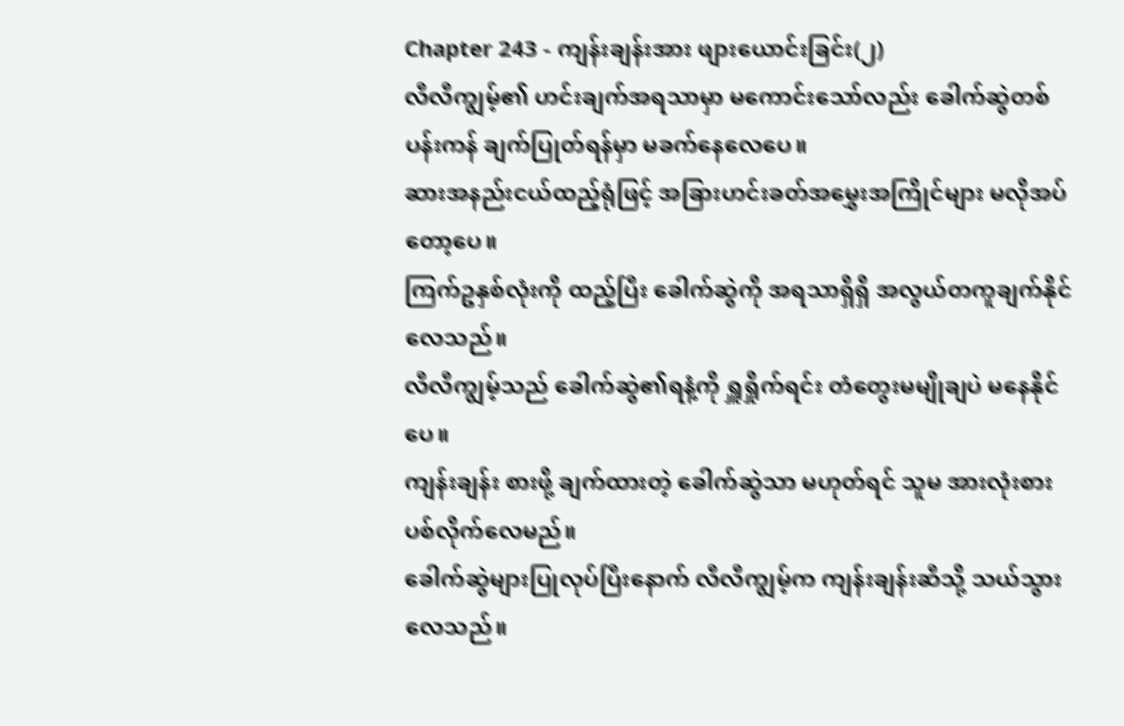Chapter 243 - ကျန်းချန်းအား ဖျားယောင်းခြင်း(၂)
လီလီကျွမ့်၏ ဟင်းချက်အရသာမှာ မကောင်းသော်လည်း ခေါက်ဆွဲတစ်ပန်းကန် ချက်ပြုတ်ရန်မှာ မခက်နေလေပေ။
ဆားအနည်းငယ်ထည့်ရုံဖြင့် အခြားဟင်းခတ်အမွှေးအကြိုင်များ မလိုအပ်တော့ပေ။
ကြက်ဥနှစ်လုံးကို ထည့်ပြီး ခေါက်ဆွဲကို အရသာရှိရှိ အလွယ်တကူချက်နိုင်လေသည်။
လီလီကျွမ့်သည် ခေါက်ဆွဲ၏ရနံ့ကို ရှူရှိုက်ရင်း တံတွေးမမျိုချပဲ မနေနိုင်ပေ။
ကျန်းချန်း စားဖို့ ချက်ထားတဲ့ ခေါက်ဆွဲသာ မဟုတ်ရင် သူမ အားလုံးစားပစ်လိုက်လေမည်။
ခေါက်ဆွဲများပြုလုပ်ပြီးနောက် လီလီကျွမ့်က ကျန်းချန်းဆီသို့ သယ်သွားလေသည်။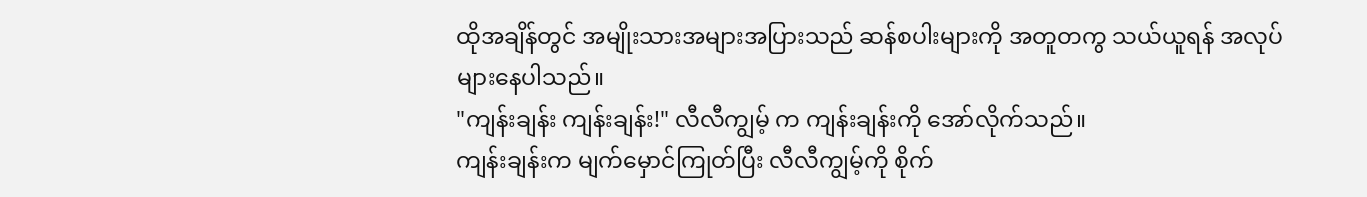ထိုအချိန်တွင် အမျိုးသားအများအပြားသည် ဆန်စပါးများကို အတူတကွ သယ်ယူရန် အလုပ်များနေပါသည်။
"ကျန်းချန်း ကျန်းချန်း!" လီလီကျွမ့် က ကျန်းချန်းကို အော်လိုက်သည်။
ကျန်းချန်းက မျက်မှောင်ကြုတ်ပြီး လီလီကျွမ့်ကို စိုက်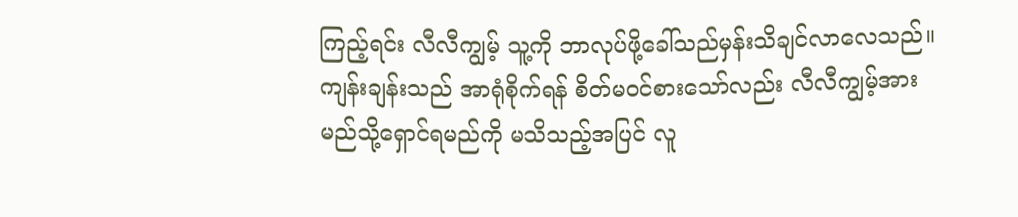ကြည့်ရင်း လီလီကျွမ့် သူ့ကို ဘာလုပ်ဖို့ခေါ်သည်မှန်းသိချင်လာလေသည်။
ကျန်းချန်းသည် အာရုံစိုက်ရန် စိတ်မဝင်စားသော်လည်း လီလီကျွမ့်အား မည်သို့ရှောင်ရမည်ကို မသိသည့်အပြင် လူ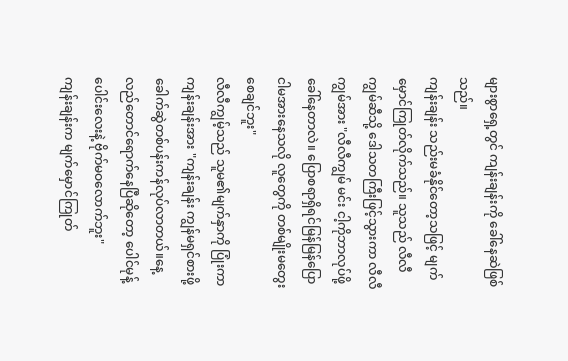များစွာရှေ့တွင် ကျန်းချန်းကို ခေါ်နေဆဲဖြစ်သည်။
ကျန်းချန်း သည်းမခံနိုင်တော့သဖြင့် မျက်မှောင်ကြုတ်လိုက်သည်။ သူသည် လီလီကျွမ်ဆီသို့ ဒေါသတကြီးဖြင့်သွားကာ လီလီကျွမ်အား "လီလီကျွမ် မင်း ငါ့ကိုဘာလုပ်ဖို့ခေါ်နေတာလဲ။ ပြောစရာရှိရင်မြန်မြန်ပြော ငါမအားနေသလို လူတွေကို တစ်မျိုးမတွေးစေချင်ဘူး"
လီလီကျွမ့်သည် သူမ၏မျက်နှာကို ပြုံးကာ ကျန်းချန်းအား "ကျန်းချန်း ကျွန်မရှင်စားဖို့ ခေါက်ဆွဲတစ်ပန်းကန်လုပ်လာတယ်။နေ့လည်တောင်ရောက်နေပြီဆိုတော့ ပေါင်မုန့်ပေါင်းလေးနဲ့ ဗိုက်မဝလောက်ဘူး"
ကျန်းချန်းက မျက်မှောင်ကြုတ်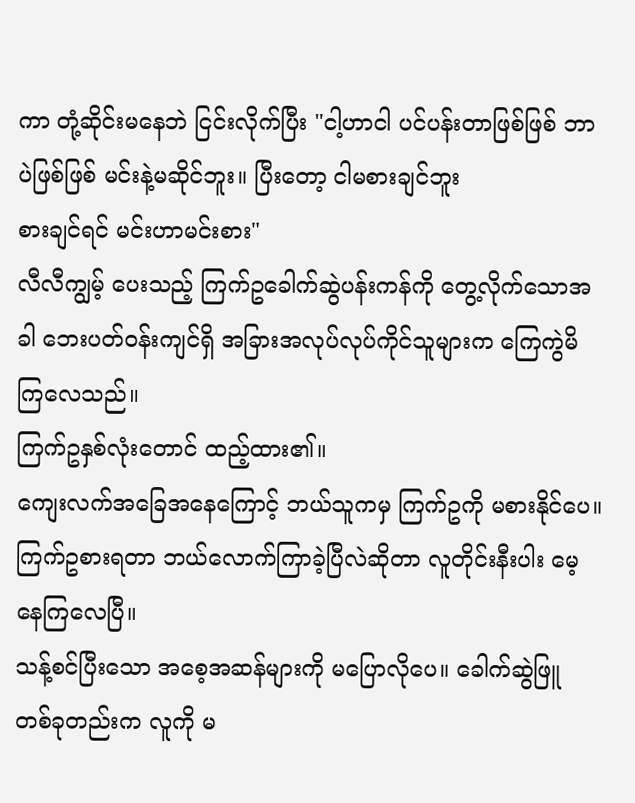ကာ တုံ့ဆိုင်းမနေဘဲ ငြင်းလိုက်ပြီး "ငါ့ဟာငါ ပင်ပန်းတာဖြစ်ဖြစ် ဘာပဲဖြစ်ဖြစ် မင်းနဲ့မဆိုင်ဘူး။ ပြီးတော့ ငါမစားချင်ဘူး
စားချင်ရင် မင်းဟာမင်းစား"
လီလီကျွမ့် ပေးသည့် ကြက်ဥခေါက်ဆွဲပန်းကန်ကို တွေ့လိုက်သောအခါ ဘေးပတ်ဝန်းကျင်ရှိ အခြားအလုပ်လုပ်ကိုင်သူများက ကြေကွဲမိကြလေသည်။
ကြက်ဥနှစ်လုံးတောင် ထည့်ထား၏။
ကျေးလက်အခြေအနေကြောင့် ဘယ်သူကမှ ကြက်ဥကို မစားနိုင်ပေ။
ကြက်ဥစားရတာ ဘယ်လောက်ကြာခဲ့ပြီလဲဆိုတာ လူတိုင်းနီးပါး မေ့နေကြလေပြီ။
သန့်စင်ပြီးသော အစေ့အဆန်များကို မပြောလိုပေ။ ခေါက်ဆွဲဖြူ တစ်ခုတည်းက လူကို မ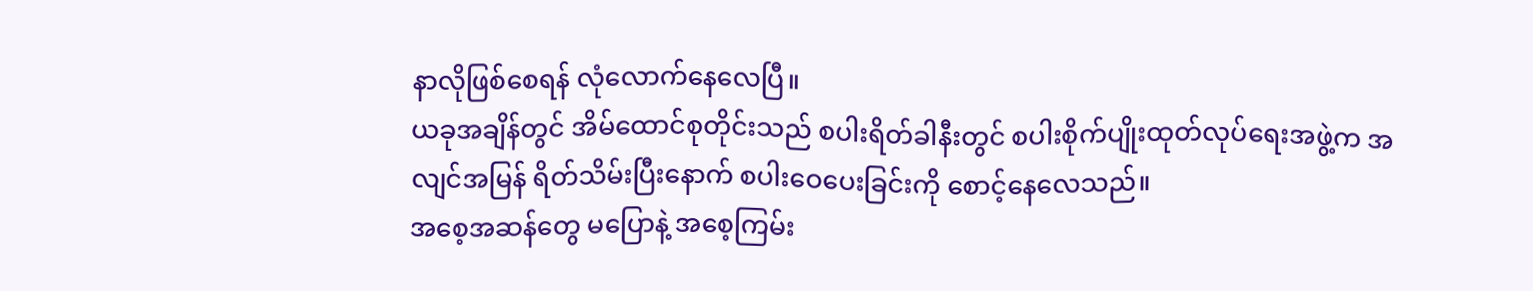နာလိုဖြစ်စေရန် လုံလောက်နေလေပြီ။
ယခုအချိန်တွင် အိမ်ထောင်စုတိုင်းသည် စပါးရိတ်ခါနီးတွင် စပါးစိုက်ပျိုးထုတ်လုပ်ရေးအဖွဲ့က အလျင်အမြန် ရိတ်သိမ်းပြီးနောက် စပါးဝေပေးခြင်းကို စောင့်နေလေသည်။
အစေ့အဆန်တွေ မပြောနဲ့ အစေ့ကြမ်း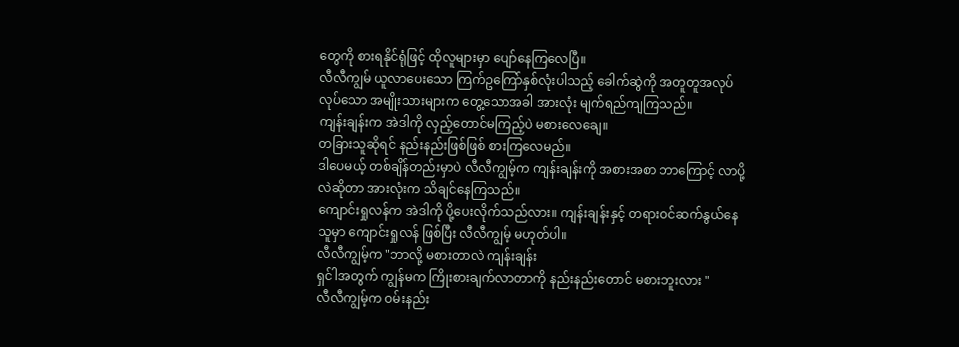တွေကို စားရနိုင်ရုံဖြင့် ထိုလူများမှာ ပျော်နေကြလေပြီ။
လီလီကျွမ် ယူလာပေးသော ကြက်ဥကြော်နှစ်လုံးပါသည့် ခေါက်ဆွဲကို အတူတူအလုပ်လုပ်သော အမျိုးသားများက တွေ့သောအခါ အားလုံး မျက်ရည်ကျကြသည်။
ကျန်းချန်းက အဲဒါကို လှည့်တောင်မကြည့်ပဲ မစားလေချေ။
တခြားသူဆိုရင် နည်းနည်းဖြစ်ဖြစ် စားကြလေမည်။
ဒါပေမယ့် တစ်ချိန်တည်းမှာပဲ လီလီကျွမ့်က ကျန်းချန်းကို အစားအစာ ဘာကြောင့် လာပို့လဲဆိုတာ အားလုံးက သိချင်နေကြသည်။
ကျောင်းရှုလန်က အဲဒါကို ပို့ပေးလိုက်သည်လား။ ကျန်းချန်းနှင့် တရားဝင်ဆက်နွယ်နေသူမှာ ကျောင်းရှုလန် ဖြစ်ပြီး လီလီကျွမ့် မဟုတ်ပါ။
လီလီကျွမ့်က "ဘာလို့ မစားတာလဲ ကျန်းချန်း
ရှင်ါအတွက် ကျွန်မက ကြိုးစားချက်လာတာကို နည်းနည်းတောင် မစားဘူးလား "
လီလီကျွမ့်က ဝမ်းနည်း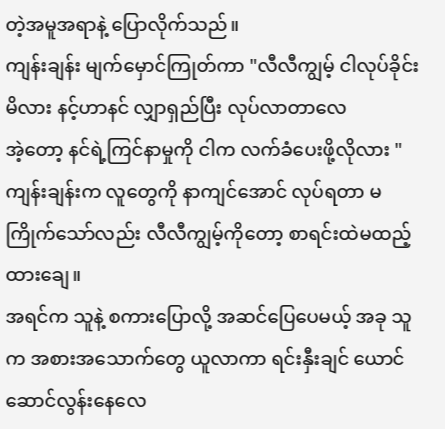တဲ့အမူအရာနဲ့ ပြောလိုက်သည်။
ကျန်းချန်း မျက်မှောင်ကြုတ်ကာ "လီလီကျွမ့် ငါလုပ်ခိုင်းမိလား နင့်ဟာနင် လျှာရှည်ပြီး လုပ်လာတာလေ
အဲ့တော့ နင်ရဲ့ကြင်နာမှုကို ငါက လက်ခံပေးဖို့လိုလား "
ကျန်းချန်းက လူတွေကို နာကျင်အောင် လုပ်ရတာ မကြိုက်သော်လည်း လီလီကျွမ့်ကိုတော့ စာရင်းထဲမထည့်ထားချေ။
အရင်က သူနဲ့ စကားပြောလို့ အဆင်ပြေပေမယ့် အခု သူက အစားအသောက်တွေ ယူလာကာ ရင်းနှီးချင် ယောင်ဆောင်လွန်းနေလေ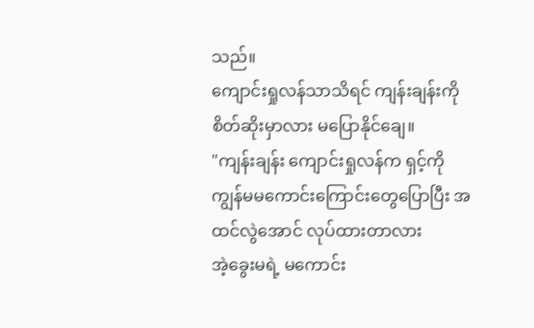သည်။
ကျောင်းရှုလန်သာသိရင် ကျန်းချန်းကို စိတ်ဆိုးမှာလား မပြောနိုင်ချေ။
"ကျန်းချန်း ကျောင်းရှုလန်က ရှင့်ကို ကျွန်မမကောင်းကြောင်းတွေပြောပြီး အထင်လွဲအောင် လုပ်ထားတာလား
အဲ့ခွေးမရဲ့ မကောင်း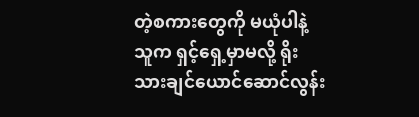တဲ့စကားတွေကို မယုံပါနဲ့ သူက ရှင့်ရှေ့မှာမလို့ ရိုးသားချင်ယောင်ဆောင်လွန်း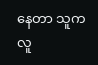နေတာ သူက လူ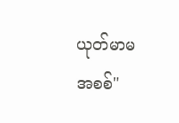ယုတ်မာမ အစစ်"